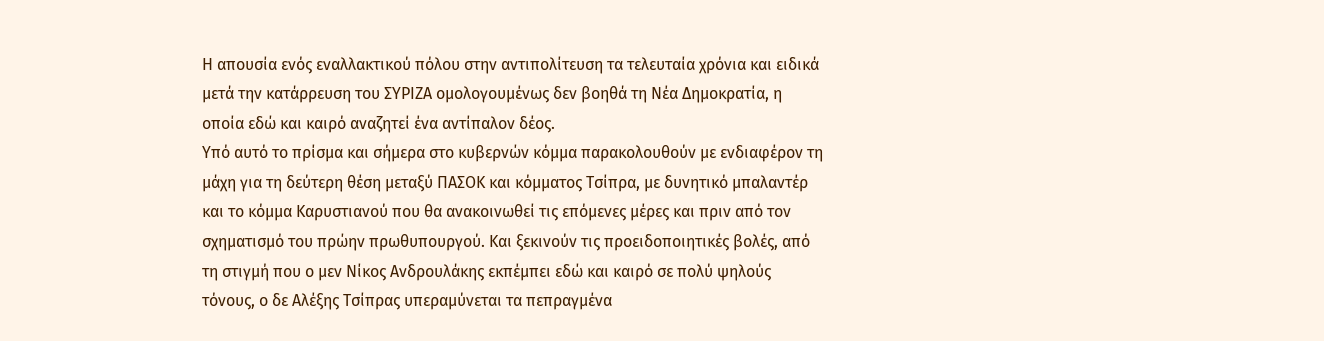Η απουσία ενός εναλλακτικού πόλου στην αντιπολίτευση τα τελευταία χρόνια και ειδικά μετά την κατάρρευση του ΣΥΡΙΖΑ ομολογουμένως δεν βοηθά τη Νέα Δημοκρατία, η οποία εδώ και καιρό αναζητεί ένα αντίπαλον δέος.
Υπό αυτό το πρίσμα και σήμερα στο κυβερνών κόμμα παρακολουθούν με ενδιαφέρον τη μάχη για τη δεύτερη θέση μεταξύ ΠΑΣΟΚ και κόμματος Τσίπρα, με δυνητικό μπαλαντέρ και το κόμμα Καρυστιανού που θα ανακοινωθεί τις επόμενες μέρες και πριν από τον σχηματισμό του πρώην πρωθυπουργού. Και ξεκινούν τις προειδοποιητικές βολές, από τη στιγμή που ο μεν Νίκος Ανδρουλάκης εκπέμπει εδώ και καιρό σε πολύ ψηλούς τόνους, ο δε Αλέξης Τσίπρας υπεραμύνεται τα πεπραγμένα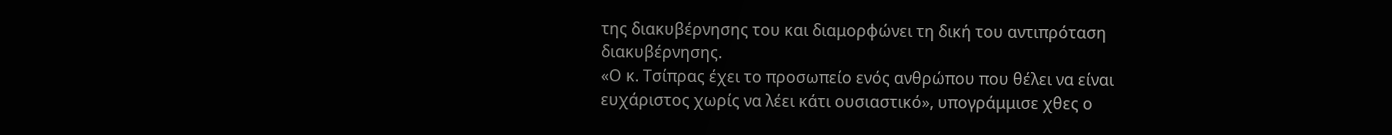της διακυβέρνησης του και διαμορφώνει τη δική του αντιπρόταση διακυβέρνησης.
«Ο κ. Τσίπρας έχει το προσωπείο ενός ανθρώπου που θέλει να είναι ευχάριστος χωρίς να λέει κάτι ουσιαστικό», υπογράμμισε χθες ο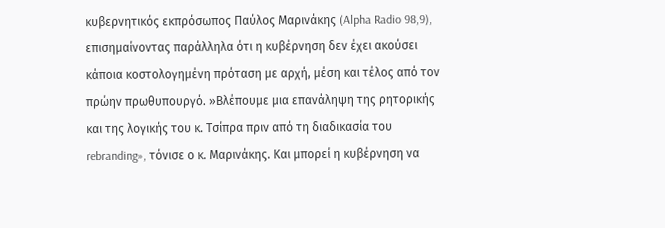κυβερνητικός εκπρόσωπος Παύλος Μαρινάκης (Alpha Radio 98,9), επισημαίνοντας παράλληλα ότι η κυβέρνηση δεν έχει ακούσει κάποια κοστολογημένη πρόταση με αρχή, μέση και τέλος από τον πρώην πρωθυπουργό. »Βλέπουμε μια επανάληψη της ρητορικής και της λογικής του κ. Τσίπρα πριν από τη διαδικασία του rebranding», τόνισε ο κ. Μαρινάκης. Και μπορεί η κυβέρνηση να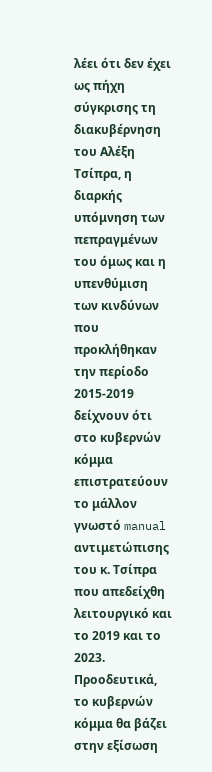λέει ότι δεν έχει ως πήχη σύγκρισης τη διακυβέρνηση του Αλέξη Τσίπρα, η διαρκής υπόμνηση των πεπραγμένων του όμως και η υπενθύμιση των κινδύνων που προκλήθηκαν την περίοδο 2015-2019 δείχνουν ότι στο κυβερνών κόμμα επιστρατεύουν το μάλλον γνωστό manual αντιμετώπισης του κ. Τσίπρα που απεδείχθη λειτουργικό και το 2019 και το 2023.
Προοδευτικά, το κυβερνών κόμμα θα βάζει στην εξίσωση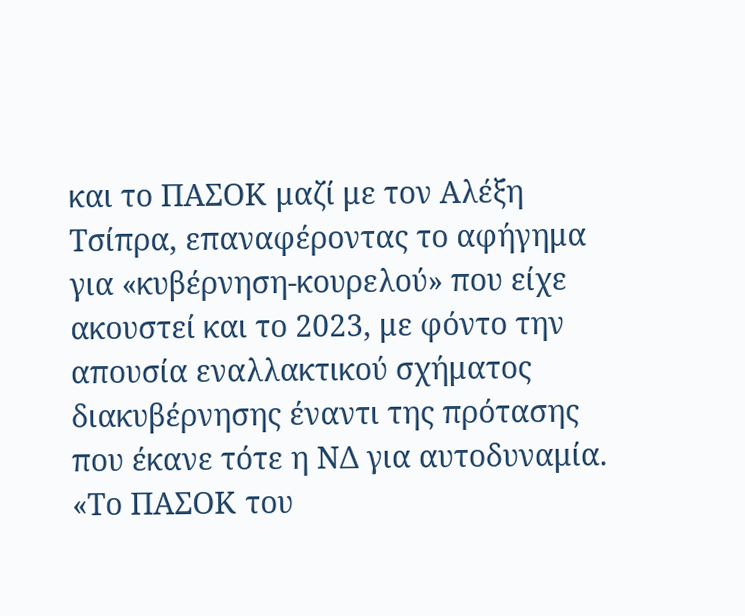και το ΠΑΣΟΚ μαζί με τον Αλέξη Τσίπρα, επαναφέροντας το αφήγημα για «κυβέρνηση-κουρελού» που είχε ακουστεί και το 2023, με φόντο την απουσία εναλλακτικού σχήματος διακυβέρνησης έναντι της πρότασης που έκανε τότε η ΝΔ για αυτοδυναμία. «Το ΠΑΣΟΚ του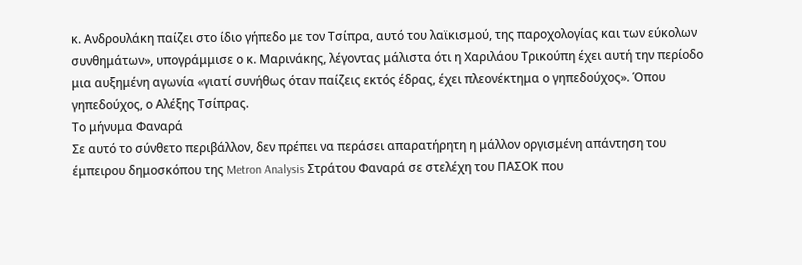κ. Ανδρουλάκη παίζει στο ίδιο γήπεδο με τον Τσίπρα, αυτό του λαϊκισμού, της παροχολογίας και των εύκολων συνθημάτων», υπογράμμισε ο κ. Μαρινάκης, λέγοντας μάλιστα ότι η Χαριλάου Τρικούπη έχει αυτή την περίοδο μια αυξημένη αγωνία «γιατί συνήθως όταν παίζεις εκτός έδρας, έχει πλεονέκτημα ο γηπεδούχος». Όπου γηπεδούχος, ο Αλέξης Τσίπρας.
Το μήνυμα Φαναρά
Σε αυτό το σύνθετο περιβάλλον, δεν πρέπει να περάσει απαρατήρητη η μάλλον οργισμένη απάντηση του έμπειρου δημοσκόπου της Metron Analysis Στράτου Φαναρά σε στελέχη του ΠΑΣΟΚ που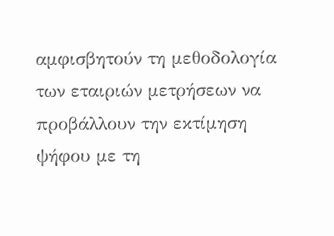αμφισβητούν τη μεθοδολογία των εταιριών μετρήσεων να προβάλλουν την εκτίμηση ψήφου με τη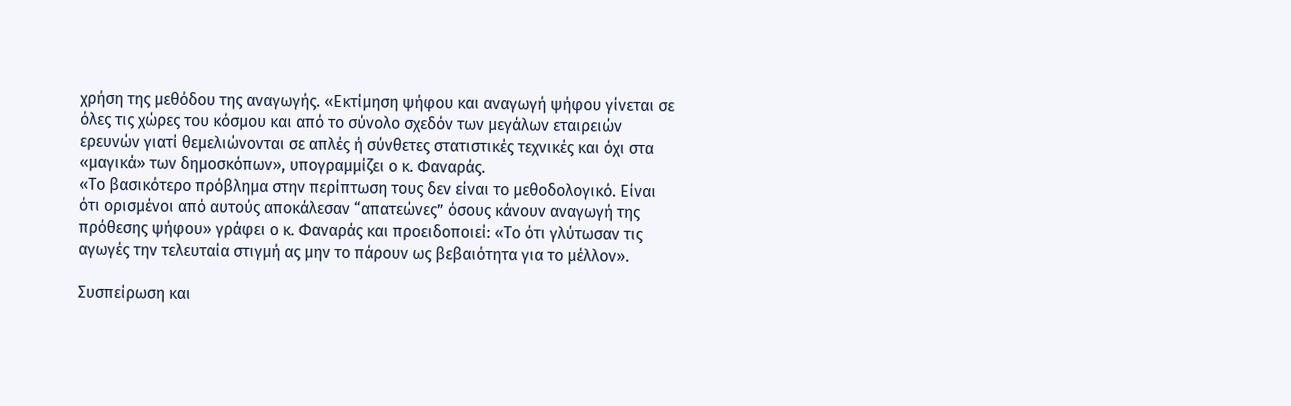χρήση της μεθόδου της αναγωγής. «Εκτίμηση ψήφου και αναγωγή ψήφου γίνεται σε όλες τις χώρες του κόσμου και από το σύνολο σχεδόν των μεγάλων εταιρειών ερευνών γιατί θεμελιώνονται σε απλές ή σύνθετες στατιστικές τεχνικές και όχι στα «μαγικά» των δημοσκόπων», υπογραμμίζει ο κ. Φαναράς.
«Το βασικότερο πρόβλημα στην περίπτωση τους δεν είναι το μεθοδολογικό. Είναι ότι ορισμένοι από αυτούς αποκάλεσαν “απατεώνες” όσους κάνουν αναγωγή της πρόθεσης ψήφου» γράφει ο κ. Φαναράς και προειδοποιεί: «Το ότι γλύτωσαν τις αγωγές την τελευταία στιγμή ας μην το πάρουν ως βεβαιότητα για το μέλλον».

Συσπείρωση και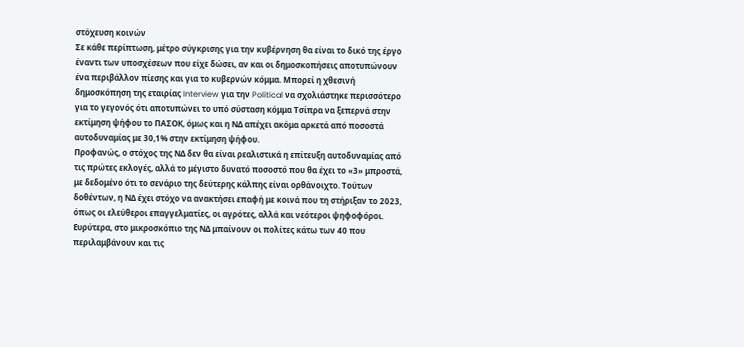στόχευση κοινών
Σε κάθε περίπτωση, μέτρο σύγκρισης για την κυβέρνηση θα είναι το δικό της έργο έναντι των υποσχέσεων που είχε δώσει, αν και οι δημοσκοπήσεις αποτυπώνουν ένα περιβάλλον πίεσης και για το κυβερνών κόμμα. Μπορεί η χθεσινή δημοσκόπηση της εταιρίας Interview για την Political να σχολιάστηκε περισσότερο για το γεγονός ότι αποτυπώνει το υπό σύσταση κόμμα Τσίπρα να ξεπερνά στην εκτίμηση ψήφου το ΠΑΣΟΚ, όμως και η ΝΔ απέχει ακόμα αρκετά από ποσοστά αυτοδυναμίας με 30,1% στην εκτίμηση ψήφου.
Προφανώς, ο στόχος της ΝΔ δεν θα είναι ρεαλιστικά η επίτευξη αυτοδυναμίας από τις πρώτες εκλογές, αλλά το μέγιστο δυνατό ποσοστό που θα έχει το «3» μπροστά, με δεδομένο ότι το σενάριο της δεύτερης κάλπης είναι ορθάνοιχτο. Τούτων δοθέντων, η ΝΔ έχει στόχο να ανακτήσει επαφή με κοινά που τη στήριξαν το 2023, όπως οι ελεύθεροι επαγγελματίες, οι αγρότες, αλλά και νεότεροι ψηφοφόροι. Ευρύτερα, στο μικροσκόπιο της ΝΔ μπαίνουν οι πολίτες κάτω των 40 που περιλαμβάνουν και τις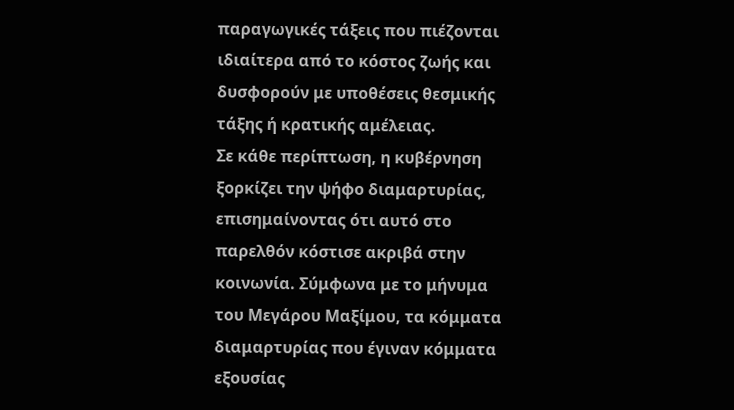παραγωγικές τάξεις που πιέζονται ιδιαίτερα από το κόστος ζωής και δυσφορούν με υποθέσεις θεσμικής τάξης ή κρατικής αμέλειας.
Σε κάθε περίπτωση, η κυβέρνηση ξορκίζει την ψήφο διαμαρτυρίας, επισημαίνοντας ότι αυτό στο παρελθόν κόστισε ακριβά στην κοινωνία. Σύμφωνα με το μήνυμα του Μεγάρου Μαξίμου, τα κόμματα διαμαρτυρίας που έγιναν κόμματα εξουσίας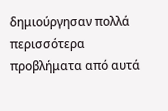δημιούργησαν πολλά περισσότερα προβλήματα από αυτά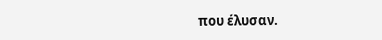που έλυσαν.